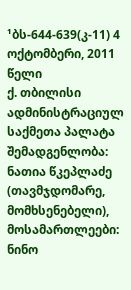¹ბს-644-639(კ-11) 4 ოქტომბერი, 2011 წელი
ქ. თბილისი
ადმინისტრაციულ საქმეთა პალატა
შემადგენლობა:
ნათია წკეპლაძე (თავმჯდომარე, მომხსენებელი),
მოსამართლეები: ნინო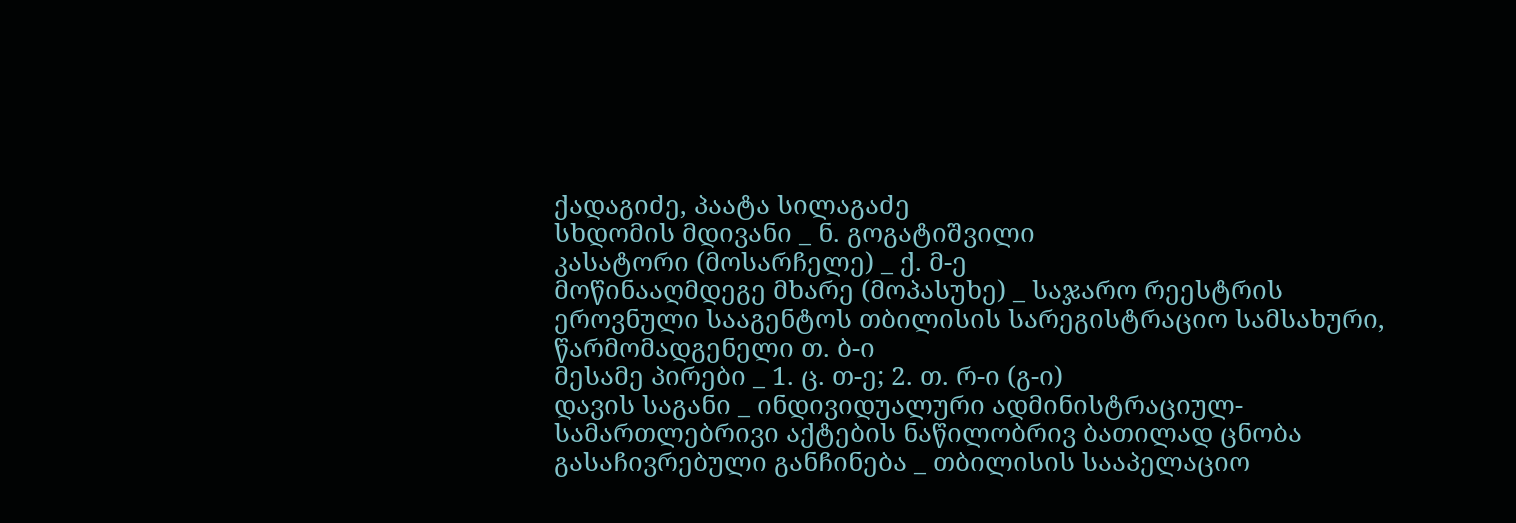ქადაგიძე, პაატა სილაგაძე
სხდომის მდივანი _ ნ. გოგატიშვილი
კასატორი (მოსარჩელე) _ ქ. მ-ე
მოწინააღმდეგე მხარე (მოპასუხე) _ საჯარო რეესტრის ეროვნული სააგენტოს თბილისის სარეგისტრაციო სამსახური, წარმომადგენელი თ. ბ-ი
მესამე პირები _ 1. ც. თ-ე; 2. თ. რ-ი (გ-ი)
დავის საგანი _ ინდივიდუალური ადმინისტრაციულ-სამართლებრივი აქტების ნაწილობრივ ბათილად ცნობა
გასაჩივრებული განჩინება _ თბილისის სააპელაციო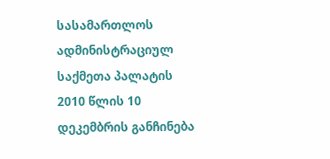სასამართლოს ადმინისტრაციულ საქმეთა პალატის 2010 წლის 10 დეკემბრის განჩინება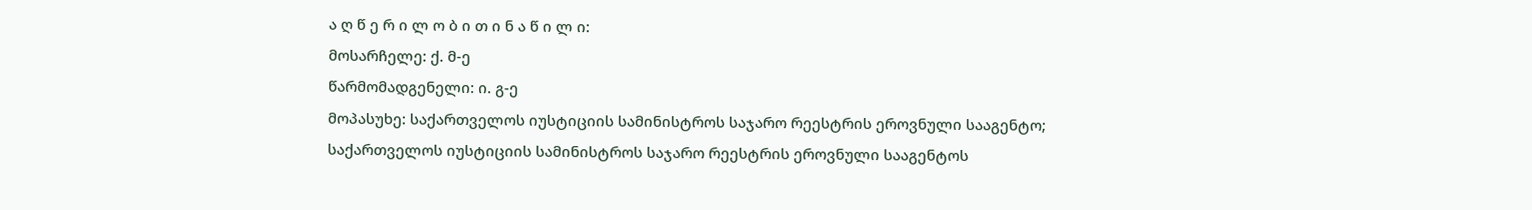ა ღ წ ე რ ი ლ ო ბ ი თ ი ნ ა წ ი ლ ი:
მოსარჩელე: ქ. მ-ე
წარმომადგენელი: ი. გ-ე
მოპასუხე: საქართველოს იუსტიციის სამინისტროს საჯარო რეესტრის ეროვნული სააგენტო;
საქართველოს იუსტიციის სამინისტროს საჯარო რეესტრის ეროვნული სააგენტოს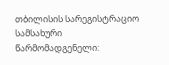თბილისის სარეგისტრაციო სამსახური
წარმომადგენელი: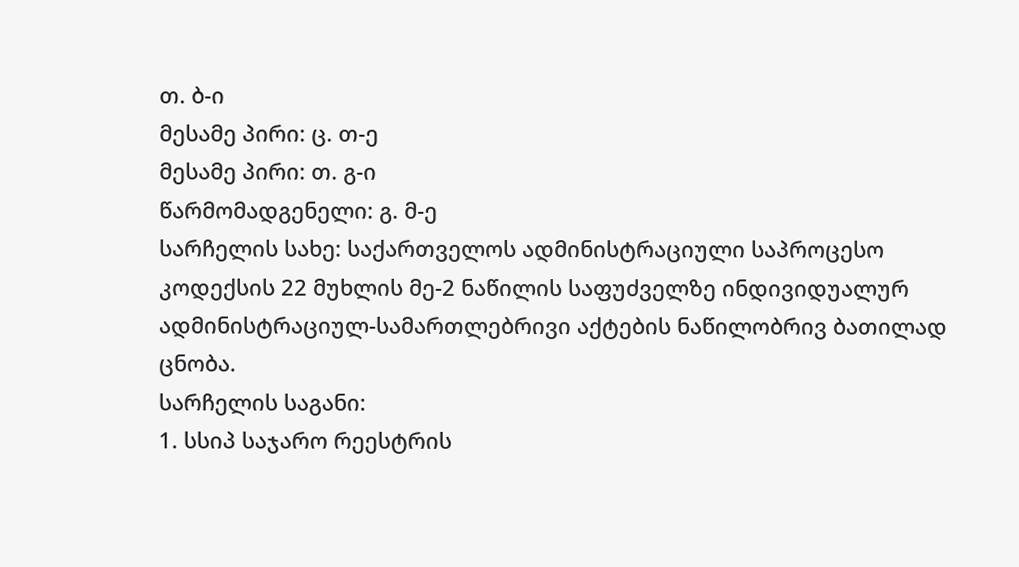თ. ბ-ი
მესამე პირი: ც. თ-ე
მესამე პირი: თ. გ-ი
წარმომადგენელი: გ. მ-ე
სარჩელის სახე: საქართველოს ადმინისტრაციული საპროცესო კოდექსის 22 მუხლის მე-2 ნაწილის საფუძველზე ინდივიდუალურ ადმინისტრაციულ-სამართლებრივი აქტების ნაწილობრივ ბათილად ცნობა.
სარჩელის საგანი:
1. სსიპ საჯარო რეესტრის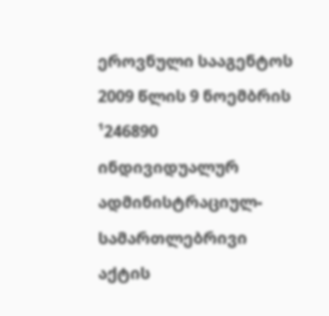ეროვნული სააგენტოს 2009 წლის 9 ნოემბრის ¹246890 ინდივიდუალურ ადმინისტრაციულ-სამართლებრივი აქტის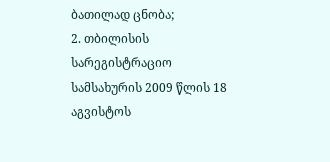ბათილად ცნობა;
2. თბილისის სარეგისტრაციო სამსახურის 2009 წლის 18 აგვისტოს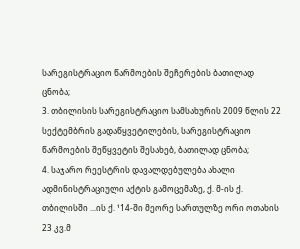სარეგისტრაციო წარმოების შეჩერების ბათილად ცნობა;
3. თბილისის სარეგისტრაციო სამსახურის 2009 წლის 22 სექტემბრის გადაწყვეტილების, სარეგისტრაციო წარმოების შეწყვეტის შესახებ, ბათილად ცნობა;
4. საჯარო რეესტრის დავალდებულება ახალი ადმინისტრაციული აქტის გამოცემაზე, ქ. მ-ის ქ. თბილისში ...ის ქ. ¹14-ში მეორე სართულზე ორი ოთახის 23 კვ.მ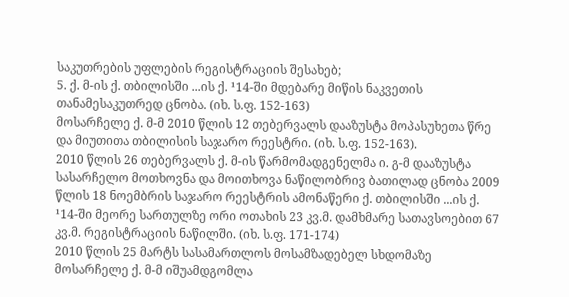საკუთრების უფლების რეგისტრაციის შესახებ;
5. ქ. მ-ის ქ. თბილისში ...ის ქ. ¹14-ში მდებარე მიწის ნაკვეთის თანამესაკუთრედ ცნობა. (იხ. ს.ფ. 152-163)
მოსარჩელე ქ. მ-მ 2010 წლის 12 თებერვალს დააზუსტა მოპასუხეთა წრე და მიუთითა თბილისის საჯარო რეესტრი. (იხ. ს.ფ. 152-163).
2010 წლის 26 თებერვალს ქ. მ-ის წარმომადგენელმა ი. გ-მ დააზუსტა სასარჩელო მოთხოვნა და მოითხოვა ნაწილობრივ ბათილად ცნობა 2009 წლის 18 ნოემბრის საჯარო რეესტრის ამონაწერი ქ. თბილისში ...ის ქ. ¹14-ში მეორე სართულზე ორი ოთახის 23 კვ.მ. დამხმარე სათავსოებით 67 კვ.მ. რეგისტრაციის ნაწილში. (იხ. ს.ფ. 171-174)
2010 წლის 25 მარტს სასამართლოს მოსამზადებელ სხდომაზე მოსარჩელე ქ. მ-მ იშუამდგომლა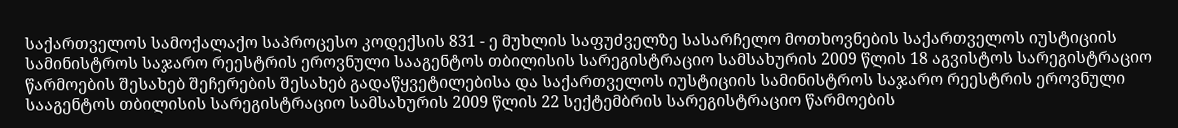საქართველოს სამოქალაქო საპროცესო კოდექსის 831 - ე მუხლის საფუძველზე სასარჩელო მოთხოვნების საქართველოს იუსტიციის სამინისტროს საჯარო რეესტრის ეროვნული სააგენტოს თბილისის სარეგისტრაციო სამსახურის 2009 წლის 18 აგვისტოს სარეგისტრაციო წარმოების შესახებ შეჩერების შესახებ გადაწყვეტილებისა და საქართველოს იუსტიციის სამინისტროს საჯარო რეესტრის ეროვნული სააგენტოს თბილისის სარეგისტრაციო სამსახურის 2009 წლის 22 სექტემბრის სარეგისტრაციო წარმოების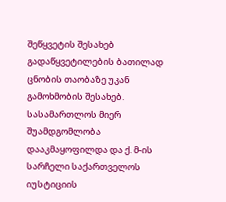შეწყვეტის შესახებ გადაწყვეტილების ბათილად ცნობის თაობაზე უკან გამოხმობის შესახებ.
სასამართლოს მიერ შუამდგომლობა დააკმაყოფილდა და ქ. მ-ის სარჩელი საქართველოს იუსტიციის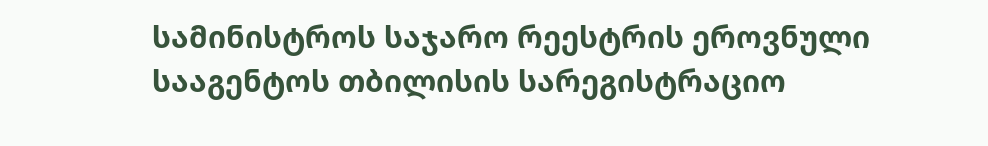სამინისტროს საჯარო რეესტრის ეროვნული სააგენტოს თბილისის სარეგისტრაციო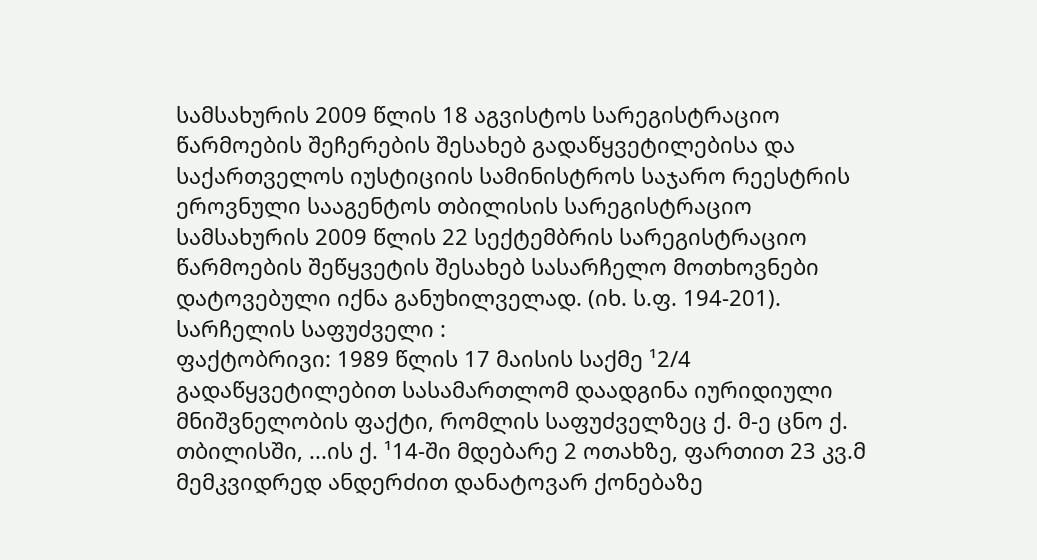სამსახურის 2009 წლის 18 აგვისტოს სარეგისტრაციო წარმოების შეჩერების შესახებ გადაწყვეტილებისა და საქართველოს იუსტიციის სამინისტროს საჯარო რეესტრის ეროვნული სააგენტოს თბილისის სარეგისტრაციო სამსახურის 2009 წლის 22 სექტემბრის სარეგისტრაციო წარმოების შეწყვეტის შესახებ სასარჩელო მოთხოვნები დატოვებული იქნა განუხილველად. (იხ. ს.ფ. 194-201).
სარჩელის საფუძველი :
ფაქტობრივი: 1989 წლის 17 მაისის საქმე ¹2/4 გადაწყვეტილებით სასამართლომ დაადგინა იურიდიული მნიშვნელობის ფაქტი, რომლის საფუძველზეც ქ. მ-ე ცნო ქ. თბილისში, ...ის ქ. ¹14-ში მდებარე 2 ოთახზე, ფართით 23 კვ.მ მემკვიდრედ ანდერძით დანატოვარ ქონებაზე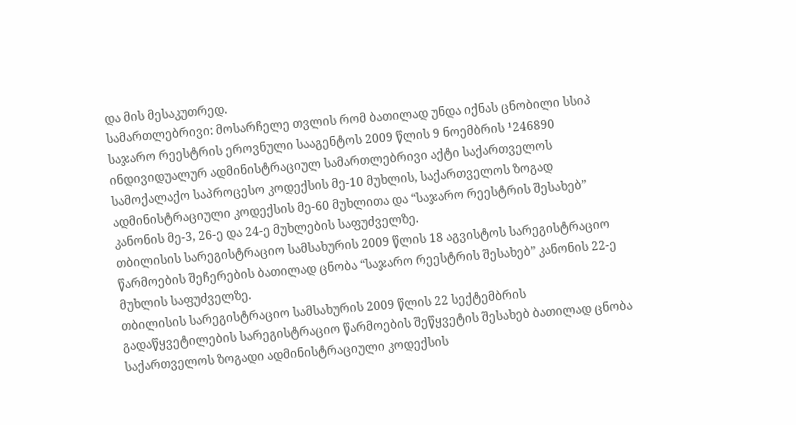და მის მესაკუთრედ.
სამართლებრივი: მოსარჩელე თვლის რომ ბათილად უნდა იქნას ცნობილი სსიპ საჯარო რეესტრის ეროვნული სააგენტოს 2009 წლის 9 ნოემბრის ¹246890 ინდივიდუალურ ადმინისტრაციულ სამართლებრივი აქტი საქართველოს სამოქალაქო საპროცესო კოდექსის მე-10 მუხლის, საქართველოს ზოგად ადმინისტრაციული კოდექსის მე-60 მუხლითა და “საჯარო რეესტრის შესახებ” კანონის მე-3, 26-ე და 24-ე მუხლების საფუძველზე.
თბილისის სარეგისტრაციო სამსახურის 2009 წლის 18 აგვისტოს სარეგისტრაციო წარმოების შეჩერების ბათილად ცნობა “საჯარო რეესტრის შესახებ” კანონის 22-ე მუხლის საფუძველზე.
თბილისის სარეგისტრაციო სამსახურის 2009 წლის 22 სექტემბრის გადაწყვეტილების სარეგისტრაციო წარმოების შეწყვეტის შესახებ ბათილად ცნობა საქართველოს ზოგადი ადმინისტრაციული კოდექსის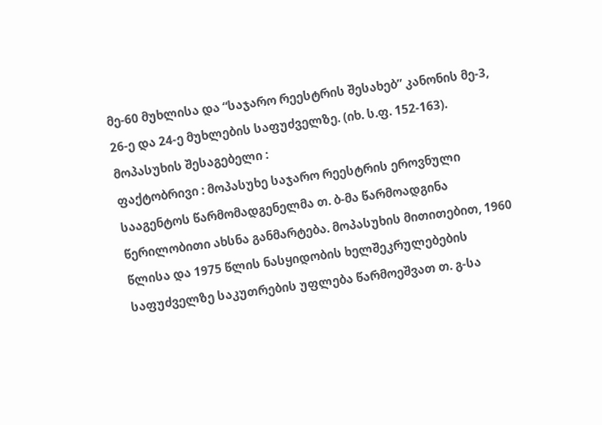მე-60 მუხლისა და “საჯარო რეესტრის შესახებ” კანონის მე-3, 26-ე და 24-ე მუხლების საფუძველზე. (იხ. ს.ფ. 152-163).
მოპასუხის შესაგებელი :
ფაქტობრივი : მოპასუხე საჯარო რეესტრის ეროვნული სააგენტოს წარმომადგენელმა თ. ბ-მა წარმოადგინა წერილობითი ახსნა განმარტება. მოპასუხის მითითებით, 1960 წლისა და 1975 წლის ნასყიდობის ხელშეკრულებების საფუძველზე საკუთრების უფლება წარმოეშვათ თ. გ-სა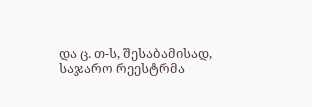და ც. თ-ს, შესაბამისად, საჯარო რეესტრმა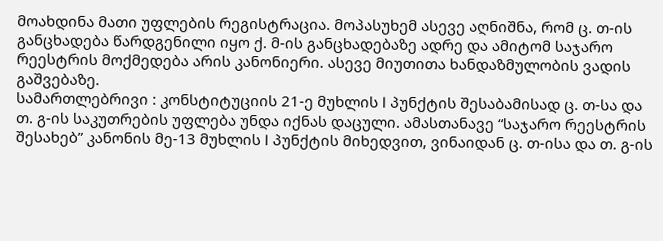მოახდინა მათი უფლების რეგისტრაცია. მოპასუხემ ასევე აღნიშნა, რომ ც. თ-ის განცხადება წარდგენილი იყო ქ. მ-ის განცხადებაზე ადრე და ამიტომ საჯარო რეესტრის მოქმედება არის კანონიერი. ასევე მიუთითა ხანდაზმულობის ვადის გაშვებაზე.
სამართლებრივი : კონსტიტუციის 21-ე მუხლის I პუნქტის შესაბამისად ც. თ-სა და თ. გ-ის საკუთრების უფლება უნდა იქნას დაცული. ამასთანავე “საჯარო რეესტრის შესახებ” კანონის მე-13 მუხლის I პუნქტის მიხედვით, ვინაიდან ც. თ-ისა და თ. გ-ის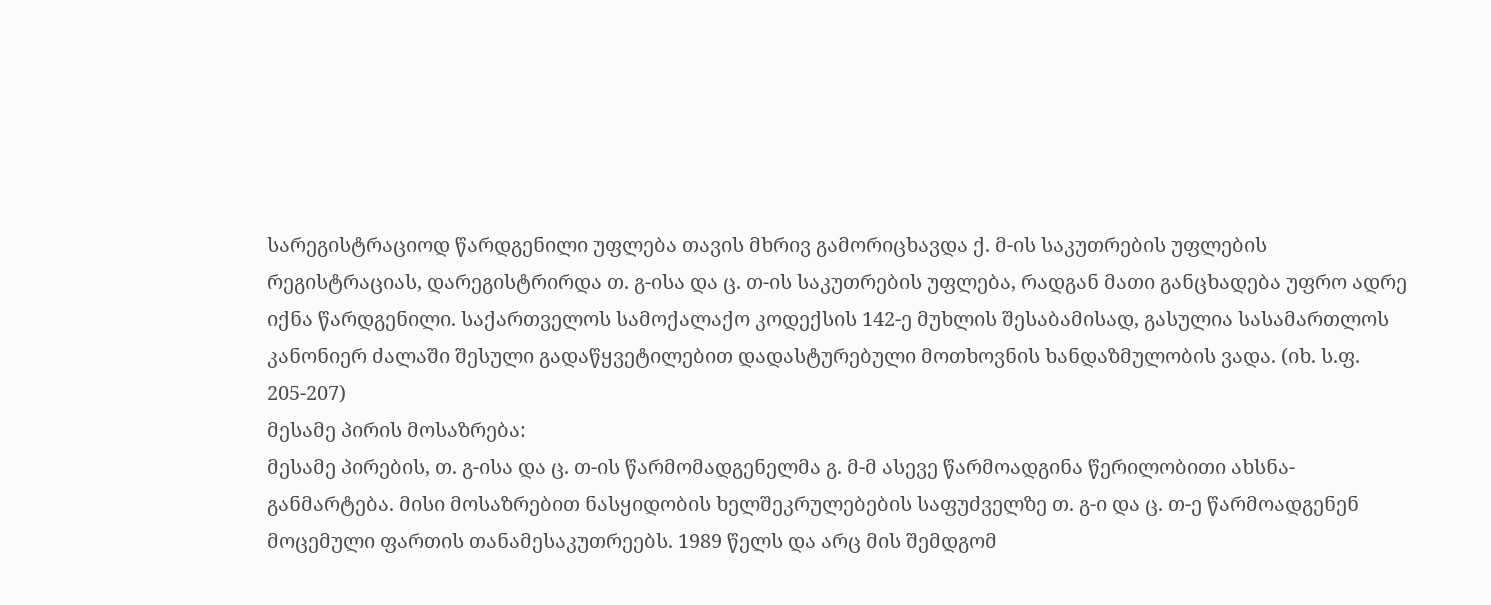სარეგისტრაციოდ წარდგენილი უფლება თავის მხრივ გამორიცხავდა ქ. მ-ის საკუთრების უფლების რეგისტრაციას, დარეგისტრირდა თ. გ-ისა და ც. თ-ის საკუთრების უფლება, რადგან მათი განცხადება უფრო ადრე იქნა წარდგენილი. საქართველოს სამოქალაქო კოდექსის 142-ე მუხლის შესაბამისად, გასულია სასამართლოს კანონიერ ძალაში შესული გადაწყვეტილებით დადასტურებული მოთხოვნის ხანდაზმულობის ვადა. (იხ. ს.ფ. 205-207)
მესამე პირის მოსაზრება:
მესამე პირების, თ. გ-ისა და ც. თ-ის წარმომადგენელმა გ. მ-მ ასევე წარმოადგინა წერილობითი ახსნა-განმარტება. მისი მოსაზრებით ნასყიდობის ხელშეკრულებების საფუძველზე თ. გ-ი და ც. თ-ე წარმოადგენენ მოცემული ფართის თანამესაკუთრეებს. 1989 წელს და არც მის შემდგომ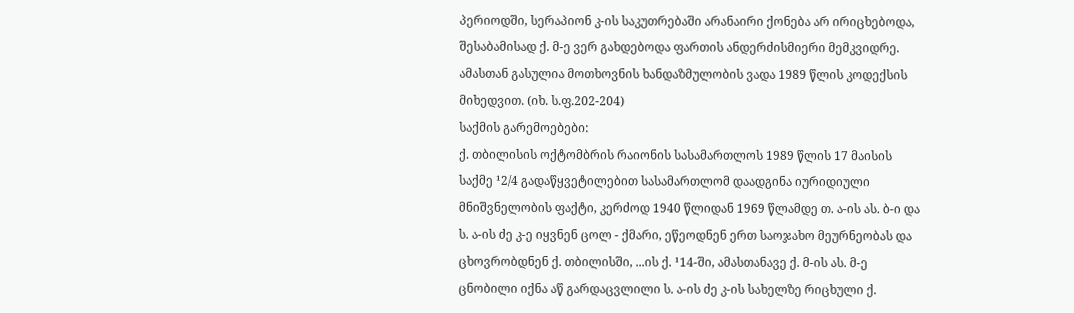პერიოდში, სერაპიონ კ-ის საკუთრებაში არანაირი ქონება არ ირიცხებოდა, შესაბამისად ქ. მ-ე ვერ გახდებოდა ფართის ანდერძისმიერი მემკვიდრე. ამასთან გასულია მოთხოვნის ხანდაზმულობის ვადა 1989 წლის კოდექსის მიხედვით. (იხ. ს.ფ.202-204)
საქმის გარემოებები:
ქ. თბილისის ოქტომბრის რაიონის სასამართლოს 1989 წლის 17 მაისის საქმე ¹2/4 გადაწყვეტილებით სასამართლომ დაადგინა იურიდიული მნიშვნელობის ფაქტი, კერძოდ 1940 წლიდან 1969 წლამდე თ. ა-ის ას. ბ-ი და ს. ა-ის ძე კ-ე იყვნენ ცოლ - ქმარი, ეწეოდნენ ერთ საოჯახო მეურნეობას და ცხოვრობდნენ ქ. თბილისში, ...ის ქ. ¹14-ში, ამასთანავე ქ. მ-ის ას. მ-ე ცნობილი იქნა აწ გარდაცვლილი ს. ა-ის ძე კ-ის სახელზე რიცხული ქ.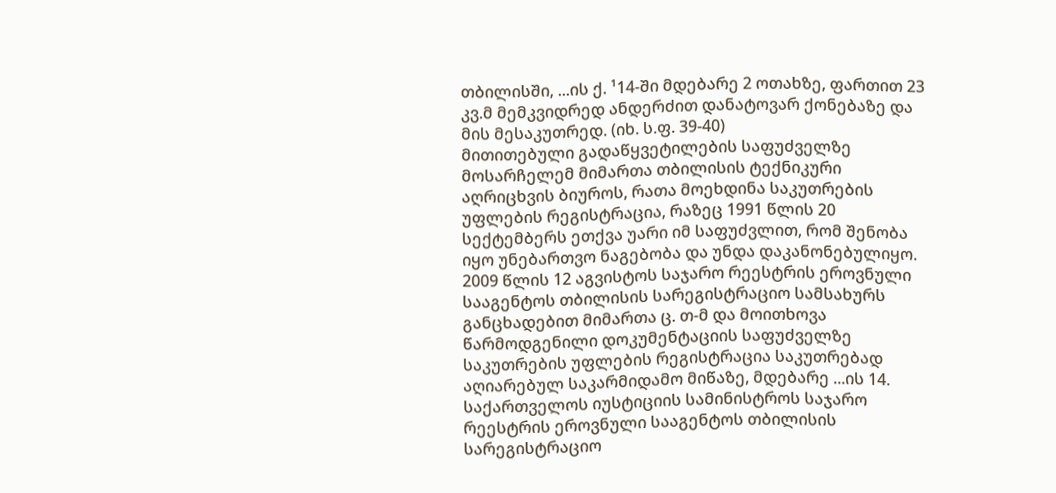თბილისში, ...ის ქ. ¹14-ში მდებარე 2 ოთახზე, ფართით 23 კვ.მ მემკვიდრედ ანდერძით დანატოვარ ქონებაზე და მის მესაკუთრედ. (იხ. ს.ფ. 39-40)
მითითებული გადაწყვეტილების საფუძველზე მოსარჩელემ მიმართა თბილისის ტექნიკური აღრიცხვის ბიუროს, რათა მოეხდინა საკუთრების უფლების რეგისტრაცია, რაზეც 1991 წლის 20 სექტემბერს ეთქვა უარი იმ საფუძვლით, რომ შენობა იყო უნებართვო ნაგებობა და უნდა დაკანონებულიყო.
2009 წლის 12 აგვისტოს საჯარო რეესტრის ეროვნული სააგენტოს თბილისის სარეგისტრაციო სამსახურს განცხადებით მიმართა ც. თ-მ და მოითხოვა წარმოდგენილი დოკუმენტაციის საფუძველზე საკუთრების უფლების რეგისტრაცია საკუთრებად აღიარებულ საკარმიდამო მიწაზე, მდებარე ...ის 14.
საქართველოს იუსტიციის სამინისტროს საჯარო რეესტრის ეროვნული სააგენტოს თბილისის სარეგისტრაციო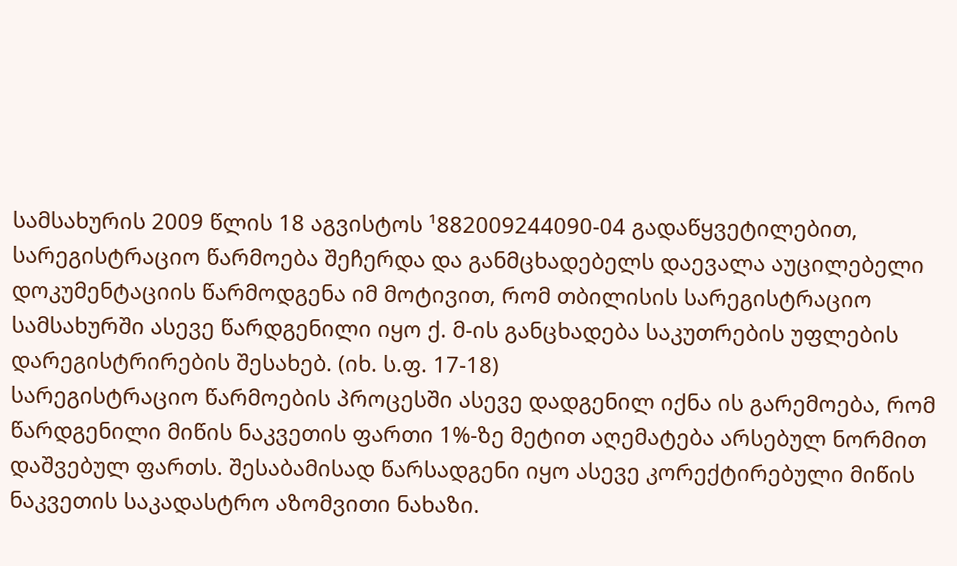სამსახურის 2009 წლის 18 აგვისტოს ¹882009244090-04 გადაწყვეტილებით, სარეგისტრაციო წარმოება შეჩერდა და განმცხადებელს დაევალა აუცილებელი დოკუმენტაციის წარმოდგენა იმ მოტივით, რომ თბილისის სარეგისტრაციო სამსახურში ასევე წარდგენილი იყო ქ. მ-ის განცხადება საკუთრების უფლების დარეგისტრირების შესახებ. (იხ. ს.ფ. 17-18)
სარეგისტრაციო წარმოების პროცესში ასევე დადგენილ იქნა ის გარემოება, რომ წარდგენილი მიწის ნაკვეთის ფართი 1%-ზე მეტით აღემატება არსებულ ნორმით დაშვებულ ფართს. შესაბამისად წარსადგენი იყო ასევე კორექტირებული მიწის ნაკვეთის საკადასტრო აზომვითი ნახაზი.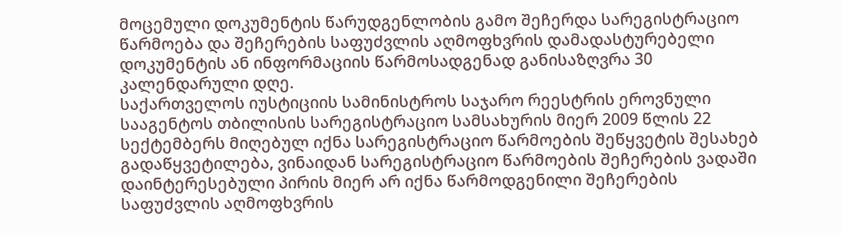მოცემული დოკუმენტის წარუდგენლობის გამო შეჩერდა სარეგისტრაციო წარმოება და შეჩერების საფუძვლის აღმოფხვრის დამადასტურებელი დოკუმენტის ან ინფორმაციის წარმოსადგენად განისაზღვრა 30 კალენდარული დღე.
საქართველოს იუსტიციის სამინისტროს საჯარო რეესტრის ეროვნული სააგენტოს თბილისის სარეგისტრაციო სამსახურის მიერ 2009 წლის 22 სექტემბერს მიღებულ იქნა სარეგისტრაციო წარმოების შეწყვეტის შესახებ გადაწყვეტილება, ვინაიდან სარეგისტრაციო წარმოების შეჩერების ვადაში დაინტერესებული პირის მიერ არ იქნა წარმოდგენილი შეჩერების საფუძვლის აღმოფხვრის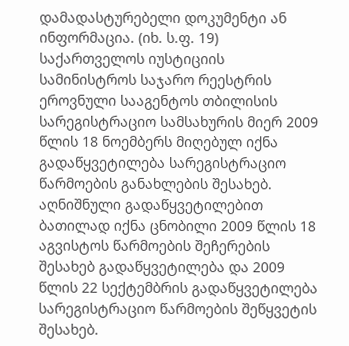დამადასტურებელი დოკუმენტი ან ინფორმაცია. (იხ. ს.ფ. 19)
საქართველოს იუსტიციის სამინისტროს საჯარო რეესტრის ეროვნული სააგენტოს თბილისის სარეგისტრაციო სამსახურის მიერ 2009 წლის 18 ნოემბერს მიღებულ იქნა გადაწყვეტილება სარეგისტრაციო წარმოების განახლების შესახებ. აღნიშნული გადაწყვეტილებით ბათილად იქნა ცნობილი 2009 წლის 18 აგვისტოს წარმოების შეჩერების შესახებ გადაწყვეტილება და 2009 წლის 22 სექტემბრის გადაწყვეტილება სარეგისტრაციო წარმოების შეწყვეტის შესახებ.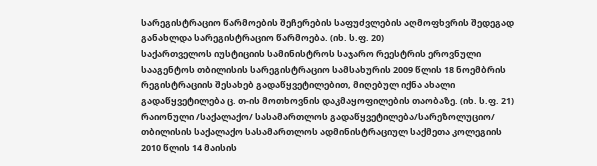სარეგისტრაციო წარმოების შეჩერების საფუძვლების აღმოფხვრის შედეგად განახლდა სარეგისტრაციო წარმოება. (იხ. ს.ფ. 20)
საქართველოს იუსტიციის სამინისტროს საჯარო რეესტრის ეროვნული სააგენტოს თბილისის სარეგისტრაციო სამსახურის 2009 წლის 18 ნოემბრის რეგისტრაციის შესახებ გადაწყვეტილებით, მიღებულ იქნა ახალი გადაწყვეტილება ც. თ-ის მოთხოვნის დაკმაყოფილების თაობაზე. (იხ. ს.ფ. 21)
რაიონული /საქალაქო/ სასამართლოს გადაწყვეტილება/სარეზოლუციო/
თბილისის საქალაქო სასამართლოს ადმინისტრაციულ საქმეთა კოლეგიის 2010 წლის 14 მაისის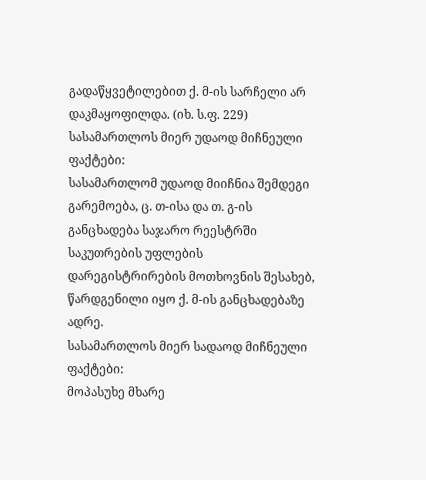გადაწყვეტილებით ქ. მ-ის სარჩელი არ დაკმაყოფილდა. (იხ. ს.ფ. 229)
სასამართლოს მიერ უდაოდ მიჩნეული ფაქტები:
სასამართლომ უდაოდ მიიჩნია შემდეგი გარემოება, ც. თ-ისა და თ. გ-ის განცხადება საჯარო რეესტრში საკუთრების უფლების დარეგისტრირების მოთხოვნის შესახებ, წარდგენილი იყო ქ. მ-ის განცხადებაზე ადრე.
სასამართლოს მიერ სადაოდ მიჩნეული ფაქტები:
მოპასუხე მხარე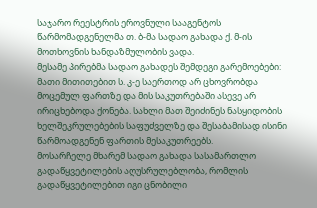საჯარო რეესტრის ეროვნული სააგენტოს წარმომადგენელმა თ. ბ-მა სადაო გახადა ქ. მ-ის მოთხოვნის ხანდაზმულობის ვადა.
მესამე პირებმა სადაო გახადეს შემდეგი გარემოებები: მათი მითითებით ს. კ-ე საერთოდ არ ცხოვრობდა მოცემულ ფართზე და მის საკუთრებაში ასევე არ ირიცხებოდა ქონება. სახლი მათ შეიძინეს ნასყიდობის ხელშეკრულებების საფუძველზე და შესაბამისად ისინი წარმოადგენენ ფართის მესაკუთრეებს.
მოსარჩელე მხარემ სადაო გახადა სასამართლო გადაწყვეტილების აღუსრულებლობა, რომლის გადაწყვეტილებით იგი ცნობილი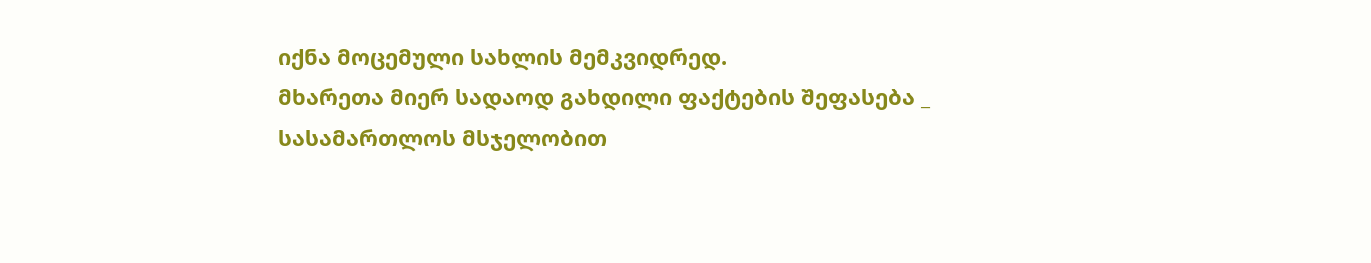იქნა მოცემული სახლის მემკვიდრედ.
მხარეთა მიერ სადაოდ გახდილი ფაქტების შეფასება _ სასამართლოს მსჯელობით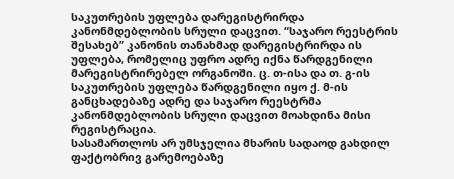საკუთრების უფლება დარეგისტრირდა კანონმდებლობის სრული დაცვით. “საჯარო რეესტრის შესახებ” კანონის თანახმად დარეგისტრირდა ის უფლება, რომელიც უფრო ადრე იქნა წარდგენილი მარეგისტრირებელ ორგანოში. ც. თ-ისა და თ. გ-ის საკუთრების უფლება წარდგენილი იყო ქ. მ-ის განცხადებაზე ადრე და საჯარო რეესტრმა კანონმდებლობის სრული დაცვით მოახდინა მისი რეგისტრაცია.
სასამართლოს არ უმსჯელია მხარის სადაოდ გახდილ ფაქტობრივ გარემოებაზე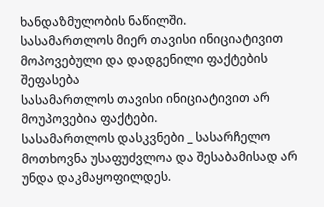ხანდაზმულობის ნაწილში.
სასამართლოს მიერ თავისი ინიციატივით მოპოვებული და დადგენილი ფაქტების შეფასება
სასამართლოს თავისი ინიციატივით არ მოუპოვებია ფაქტები.
სასამართლოს დასკვნები _ სასარჩელო მოთხოვნა უსაფუძვლოა და შესაბამისად არ უნდა დაკმაყოფილდეს.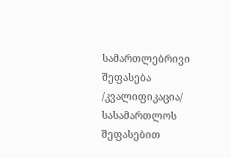სამართლებრივი შეფასება /კვალიფიკაცია/
სასამართლოს შეფასებით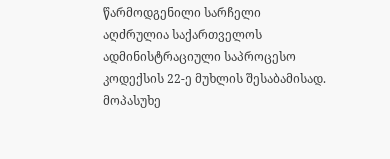წარმოდგენილი სარჩელი აღძრულია საქართველოს ადმინისტრაციული საპროცესო კოდექსის 22-ე მუხლის შესაბამისად. მოპასუხე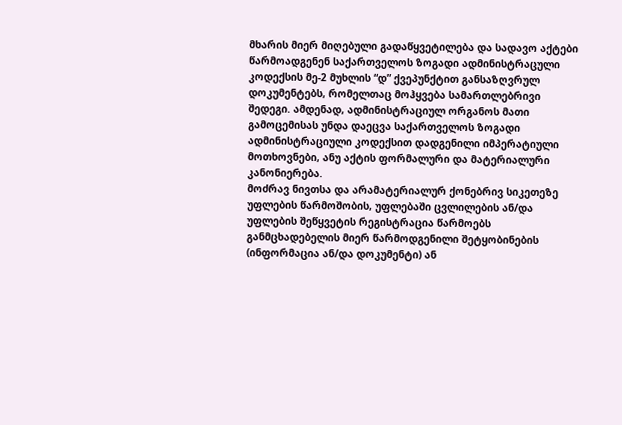მხარის მიერ მიღებული გადაწყვეტილება და სადავო აქტები წარმოადგენენ საქართველოს ზოგადი ადმინისტრაცული კოდექსის მე-2 მუხლის “დ” ქვეპუნქტით განსაზღვრულ დოკუმენტებს, რომელთაც მოჰყვება სამართლებრივი შედეგი. ამდენად, ადმინისტრაციულ ორგანოს მათი გამოცემისას უნდა დაეცვა საქართველოს ზოგადი ადმინისტრაციული კოდექსით დადგენილი იმპერატიული მოთხოვნები, ანუ აქტის ფორმალური და მატერიალური კანონიერება.
მოძრავ ნივთსა და არამატერიალურ ქონებრივ სიკეთეზე უფლების წარმოშობის, უფლებაში ცვლილების ან/და უფლების შეწყვეტის რეგისტრაცია წარმოებს განმცხადებელის მიერ წარმოდგენილი შეტყობინების (ინფორმაცია ან/და დოკუმენტი) ან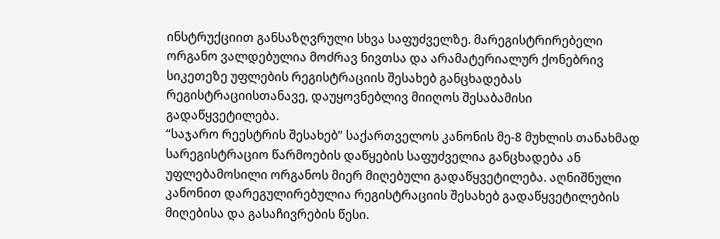ინსტრუქციით განსაზღვრული სხვა საფუძველზე. მარეგისტრირებელი ორგანო ვალდებულია მოძრავ ნივთსა და არამატერიალურ ქონებრივ სიკეთეზე უფლების რეგისტრაციის შესახებ განცხადებას რეგისტრაციისთანავე, დაუყოვნებლივ მიიღოს შესაბამისი გადაწყვეტილება.
“საჯარო რეესტრის შესახებ” საქართველოს კანონის მე-8 მუხლის თანახმად სარეგისტრაციო წარმოების დაწყების საფუძველია განცხადება ან უფლებამოსილი ორგანოს მიერ მიღებული გადაწყვეტილება. აღნიშნული კანონით დარეგულირებულია რეგისტრაციის შესახებ გადაწყვეტილების მიღებისა და გასაჩივრების წესი.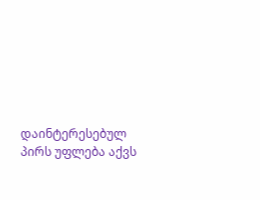დაინტერესებულ პირს უფლება აქვს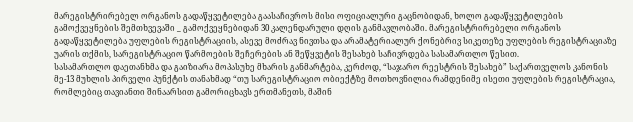მარეგისტრირებელ ორგანოს გადაწყვეტილება გაასაჩივროს მისი ოფიციალური გაცნობიდან, ხოლო გადაწყვეტილების გამოქვეყნების შემთხვევაში _ გამოქვეყნებიდან 30 კალენდარული დღის განმავლობაში. მარეგისტრირებელი ორგანოს გადაწყვეტილება უფლების რეგისტრაციის, ასევე მოძრავ ნივთსა და არამატერიალურ ქონებრივ სიკეთეზე უფლების რეგისტრაციაზე უარის თქმის, სარეგისტრაციო წარმოების შეჩერების ან შეწყვეტის შესახებ საჩივრდება სასამართლო წესით.
სასამართლო დაეთანხმა და გაიზიარა მოპასუხე მხარის განმარტება, კერძოდ, “საჯარო რეესტრის შესახებ” საქართველოს კანონის მე-13 მუხლის პირველი პუნქტის თანახმად “თუ სარეგისტრაციო ობიექტზე მოთხოვნილია რამდენიმე ისეთი უფლების რეგისტრაცია, რომლებიც თავიანთი შინაარსით გამორიცხავს ერთმანეთს, მაშინ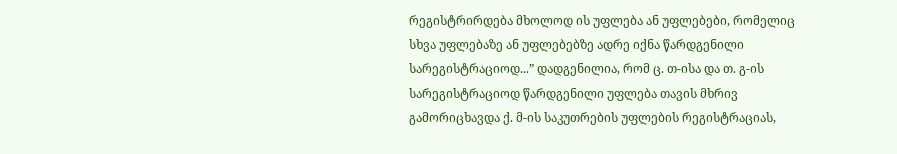რეგისტრირდება მხოლოდ ის უფლება ან უფლებები, რომელიც სხვა უფლებაზე ან უფლებებზე ადრე იქნა წარდგენილი სარეგისტრაციოდ...” დადგენილია, რომ ც. თ-ისა და თ. გ-ის სარეგისტრაციოდ წარდგენილი უფლება თავის მხრივ გამორიცხავდა ქ. მ-ის საკუთრების უფლების რეგისტრაციას,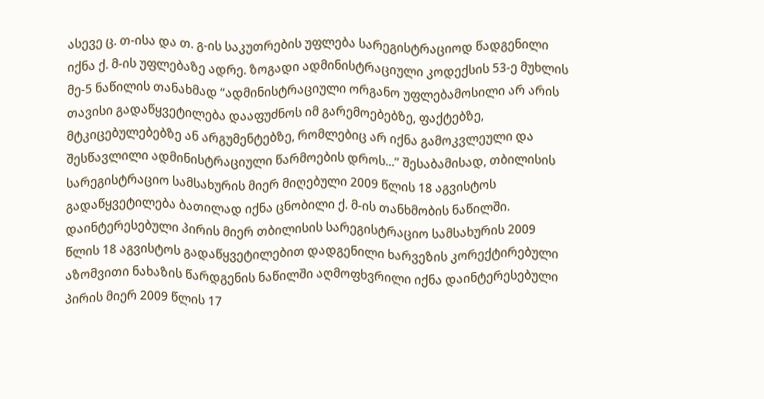ასევე ც. თ-ისა და თ. გ-ის საკუთრების უფლება სარეგისტრაციოდ წადგენილი იქნა ქ. მ-ის უფლებაზე ადრე. ზოგადი ადმინისტრაციული კოდექსის 53-ე მუხლის მე-5 ნაწილის თანახმად “ადმინისტრაციული ორგანო უფლებამოსილი არ არის თავისი გადაწყვეტილება დააფუძნოს იმ გარემოებებზე, ფაქტებზე, მტკიცებულებებზე ან არგუმენტებზე, რომლებიც არ იქნა გამოკვლეული და შესწავლილი ადმინისტრაციული წარმოების დროს...” შესაბამისად, თბილისის სარეგისტრაციო სამსახურის მიერ მიღებული 2009 წლის 18 აგვისტოს გადაწყვეტილება ბათილად იქნა ცნობილი ქ. მ-ის თანხმობის ნაწილში.
დაინტერესებული პირის მიერ თბილისის სარეგისტრაციო სამსახურის 2009 წლის 18 აგვისტოს გადაწყვეტილებით დადგენილი ხარვეზის კორექტირებული აზომვითი ნახაზის წარდგენის ნაწილში აღმოფხვრილი იქნა დაინტერესებული პირის მიერ 2009 წლის 17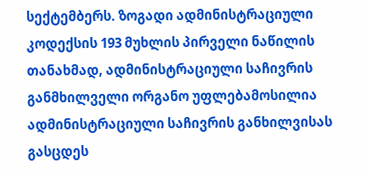სექტემბერს. ზოგადი ადმინისტრაციული კოდექსის 193 მუხლის პირველი ნაწილის თანახმად, ადმინისტრაციული საჩივრის განმხილველი ორგანო უფლებამოსილია ადმინისტრაციული საჩივრის განხილვისას გასცდეს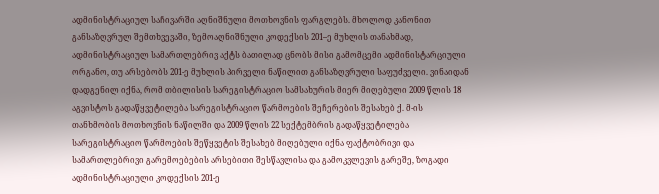ადმინისტრაციულ საჩივარში აღნიშნული მოთხოვნის ფარგლებს. მხოლოდ კანონით განსაზღვრულ შემთხვევაში, ზემოაღნიშნული კოდექსის 201–ე მუხლის თანახმად, ადმინისტრაციულ სამართლებრივ აქტს ბათილად ცნობს მისი გამომცემი ადმინისტარციული ორგანო, თუ არსებობს 201-ე მუხლის პირველი ნაწილით განსაზღვრული საფუძველი. ვინაიდან დადგენილ იქნა, რომ თბილისის სარეგისტრაციო სამსახურის მიერ მიღებული 2009 წლის 18 აგვისტოს გადაწყვეტილება სარეგისტრაციო წარმოების შეჩერების შესახებ ქ. მ-ის თანხმობის მოთხოვნის ნაწილში და 2009 წლის 22 სექტემბრის გადაწყვეტილება სარეგისტრაციო წარმოების შეწყვეტის შესახებ მიღებული იქნა ფაქტობრივი და სამართლებრივი გარემოებების არსებითი შესწავლისა და გამოკვლევის გარეშე, ზოგადი ადმინისტრაციული კოდექსის 201-ე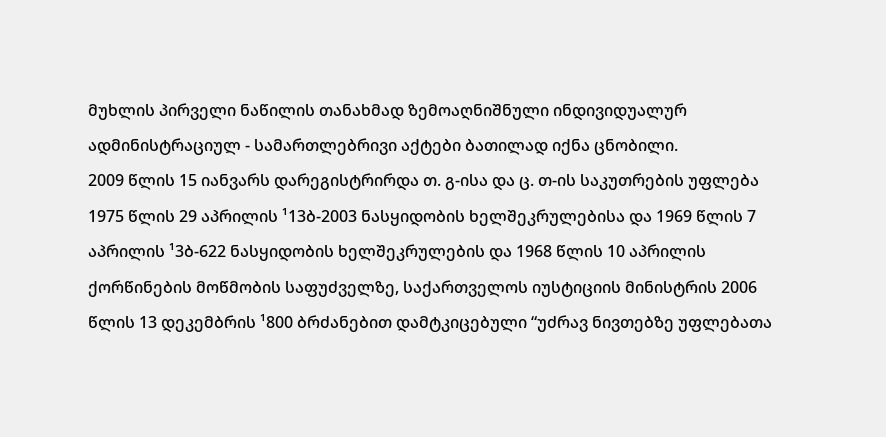მუხლის პირველი ნაწილის თანახმად ზემოაღნიშნული ინდივიდუალურ ადმინისტრაციულ - სამართლებრივი აქტები ბათილად იქნა ცნობილი.
2009 წლის 15 იანვარს დარეგისტრირდა თ. გ-ისა და ც. თ-ის საკუთრების უფლება 1975 წლის 29 აპრილის ¹13ბ-2003 ნასყიდობის ხელშეკრულებისა და 1969 წლის 7 აპრილის ¹3ბ-622 ნასყიდობის ხელშეკრულების და 1968 წლის 10 აპრილის ქორწინების მოწმობის საფუძველზე, საქართველოს იუსტიციის მინისტრის 2006 წლის 13 დეკემბრის ¹800 ბრძანებით დამტკიცებული “უძრავ ნივთებზე უფლებათა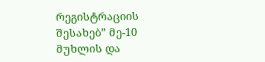რეგისტრაციის შესახებ” მე-10 მუხლის და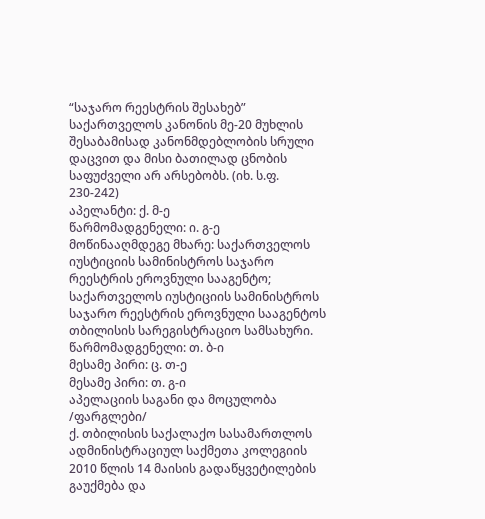“საჯარო რეესტრის შესახებ” საქართველოს კანონის მე-20 მუხლის შესაბამისად კანონმდებლობის სრული დაცვით და მისი ბათილად ცნობის საფუძველი არ არსებობს. (იხ. ს.ფ. 230-242)
აპელანტი: ქ. მ-ე
წარმომადგენელი: ი. გ-ე
მოწინააღმდეგე მხარე: საქართველოს იუსტიციის სამინისტროს საჯარო რეესტრის ეროვნული სააგენტო;
საქართველოს იუსტიციის სამინისტროს საჯარო რეესტრის ეროვნული სააგენტოს თბილისის სარეგისტრაციო სამსახური.
წარმომადგენელი: თ. ბ-ი
მესამე პირი: ც. თ-ე
მესამე პირი: თ. გ-ი
აპელაციის საგანი და მოცულობა /ფარგლები/
ქ. თბილისის საქალაქო სასამართლოს ადმინისტრაციულ საქმეთა კოლეგიის 2010 წლის 14 მაისის გადაწყვეტილების გაუქმება და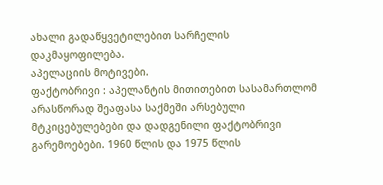ახალი გადაწყვეტილებით სარჩელის დაკმაყოფილება.
აპელაციის მოტივები.
ფაქტობრივი : აპელანტის მითითებით სასამართლომ არასწორად შეაფასა საქმეში არსებული მტკიცებულებები და დადგენილი ფაქტობრივი გარემოებები. 1960 წლის და 1975 წლის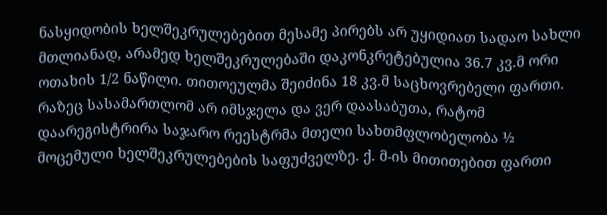ნასყიდობის ხელშეკრულებებით მესამე პირებს არ უყიდიათ სადაო სახლი მთლიანად, არამედ ხელშეკრულებაში დაკონკრეტებულია 36.7 კვ.მ ორი ოთახის 1/2 ნაწილი. თითოეულმა შეიძინა 18 კვ.მ საცხოვრებელი ფართი. რაზეც სასამართლომ არ იმსჯელა და ვერ დაასაბუთა, რატომ დაარეგისტრირა საჯარო რეესტრმა მთელი სახთმფლობელობა ½ მოცემული ხელშეკრულებების საფუძველზე. ქ. მ-ის მითითებით ფართი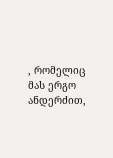, რომელიც მას ერგო ანდერძით,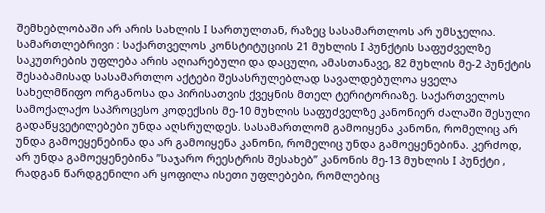შემხებლობაში არ არის სახლის I სართულთან, რაზეც სასამართლოს არ უმსჯელია.
სამართლებრივი : საქართველოს კონსტიტუციის 21 მუხლის I პუნქტის საფუძველზე საკუთრების უფლება არის აღიარებული და დაცული, ამასთანავე, 82 მუხლის მე-2 პუნქტის შესაბამისად სასამართლო აქტები შესასრულებლად სავალდებულოა ყველა სახელმწიფო ორგანოსა და პირისათვის ქვეყნის მთელ ტერიტორიაზე. საქართველოს სამოქალაქო საპროცესო კოდექსის მე-10 მუხლის საფუძველზე კანონიერ ძალაში შესული გადაწყვეტილებები უნდა აღსრულდეს. სასამართლომ გამოიყენა კანონი, რომელიც არ უნდა გამოეყენებინა და არ გამოიყენა კანონი, რომელიც უნდა გამოეყენებინა. კერძოდ, არ უნდა გამოეყენებინა ”საჯარო რეესტრის შესახებ” კანონის მე-13 მუხლის I პუნქტი , რადგან წარდგენილი არ ყოფილა ისეთი უფლებები, რომლებიც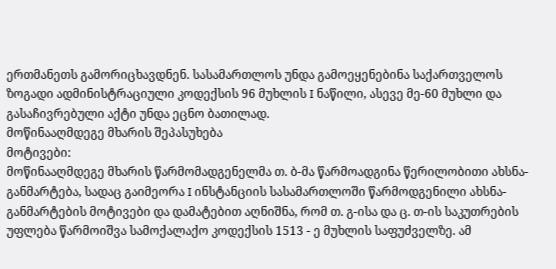ერთმანეთს გამორიცხავდნენ. სასამართლოს უნდა გამოეყენებინა საქართველოს ზოგადი ადმინისტრაციული კოდექსის 96 მუხლის I ნაწილი, ასევე მე-60 მუხლი და გასაჩივრებული აქტი უნდა ეცნო ბათილად.
მოწინააღმდეგე მხარის შეპასუხება
მოტივები:
მოწინააღმდეგე მხარის წარმომადგენელმა თ. ბ-მა წარმოადგინა წერილობითი ახსნა-განმარტება, სადაც გაიმეორა I ინსტანციის სასამართლოში წარმოდგენილი ახსნა-განმარტების მოტივები და დამატებით აღნიშნა, რომ თ. გ-ისა და ც. თ-ის საკუთრების უფლება წარმოიშვა სამოქალაქო კოდექსის 1513 - ე მუხლის საფუძველზე. ამ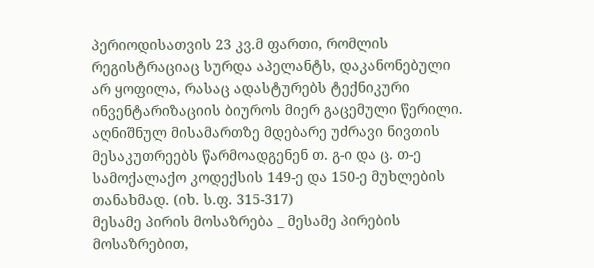პერიოდისათვის 23 კვ.მ ფართი, რომლის რეგისტრაციაც სურდა აპელანტს, დაკანონებული არ ყოფილა, რასაც ადასტურებს ტექნიკური ინვენტარიზაციის ბიუროს მიერ გაცემული წერილი. აღნიშნულ მისამართზე მდებარე უძრავი ნივთის მესაკუთრეებს წარმოადგენენ თ. გ-ი და ც. თ-ე სამოქალაქო კოდექსის 149-ე და 150-ე მუხლების თანახმად. (იხ. ს.ფ. 315-317)
მესამე პირის მოსაზრება _ მესამე პირების მოსაზრებით,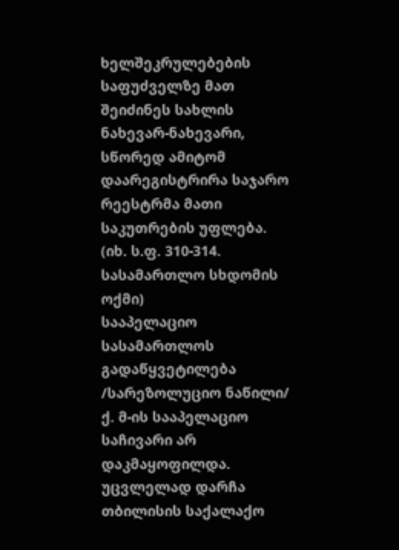ხელშეკრულებების საფუძველზე მათ შეიძინეს სახლის ნახევარ-ნახევარი, სწორედ ამიტომ დაარეგისტრირა საჯარო რეესტრმა მათი საკუთრების უფლება. (იხ. ს.ფ. 310-314. სასამართლო სხდომის ოქმი)
სააპელაციო სასამართლოს გადაწყვეტილება /სარეზოლუციო ნაწილი/
ქ. მ-ის სააპელაციო საჩივარი არ დაკმაყოფილდა. უცვლელად დარჩა თბილისის საქალაქო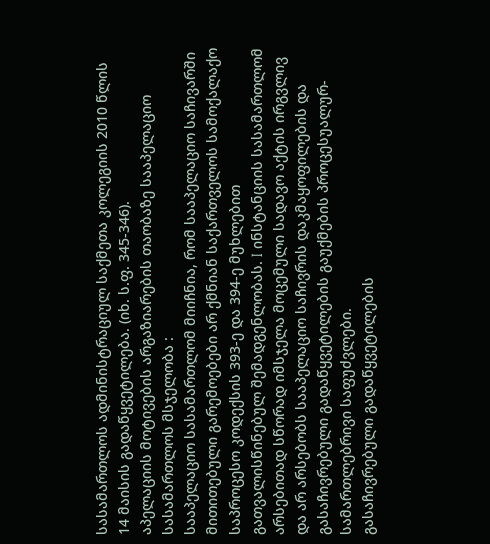სასამართლოს ადმინისტრაციულ საქმეთა კოლეგიის 2010 წლის 14 მაისის გადაწყვეტილება. (იხ. ს.ფ. 345-346).
აპელაციის მოტივების არგაზიარების თაობაზე სააპელაციო სასამართლოს მსჯელობა :
სააპელაციო სასამართლომ მიიჩნია, რომ სააპელაციო საჩივარში მითითებული გარემოებები არ ქმნიან საქართველოს სამოქალაქო საპროცესო კოდექსის 393-ე და 394-ე მუხლებით გათვალისწინებულ შემადგენლობას. I ინსტანციის სასამართლომ არსებითად სწორად იმსჯელა მოცემული სადავო აქტის ირგვლივ და არ არსებობს სააპელაციო საჩივრის დაკმაყოფილების და გასაჩივრებული გადაწყვეტილების გაუქმების პროცესუალურ-სამართლებრივი საფუძვლები.
გასაჩივრებული გადაწყვეტილების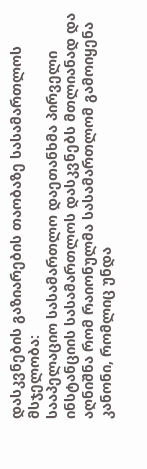დასკვნების გაზიარების თაობაზე სასამართლოს მსჯელობა:
სააპელაციო სასამართლო დაეთანხმა პირველი ინსტანციის სასამართლოს დასკვნებს მთლიანად და აღნიშნა რომ რაიონულმა სასამართლომ გამოიყენა კანონი, რომლიც უნდა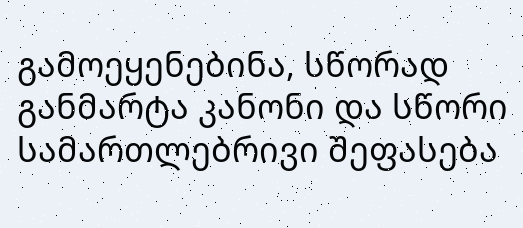გამოეყენებინა, სწორად განმარტა კანონი და სწორი სამართლებრივი შეფასება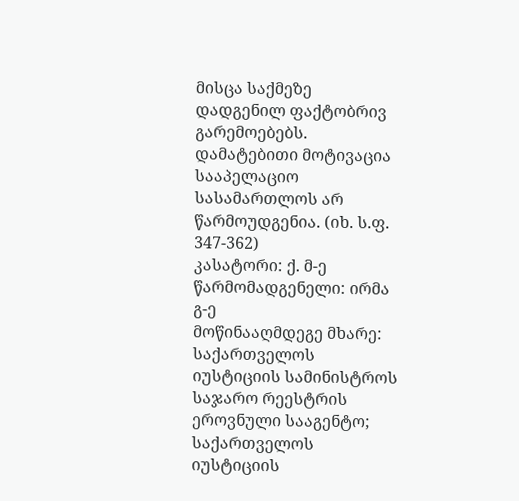მისცა საქმეზე დადგენილ ფაქტობრივ გარემოებებს. დამატებითი მოტივაცია სააპელაციო სასამართლოს არ წარმოუდგენია. (იხ. ს.ფ. 347-362)
კასატორი: ქ. მ-ე
წარმომადგენელი: ირმა გ-ე
მოწინააღმდეგე მხარე: საქართველოს იუსტიციის სამინისტროს საჯარო რეესტრის ეროვნული სააგენტო;
საქართველოს იუსტიციის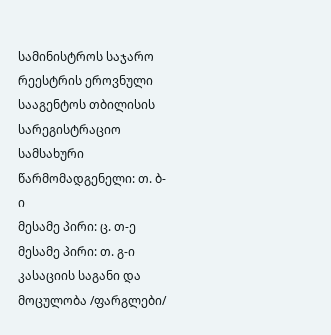სამინისტროს საჯარო რეესტრის ეროვნული სააგენტოს თბილისის სარეგისტრაციო სამსახური
წარმომადგენელი: თ. ბ-ი
მესამე პირი: ც. თ-ე
მესამე პირი: თ. გ-ი
კასაციის საგანი და მოცულობა /ფარგლები/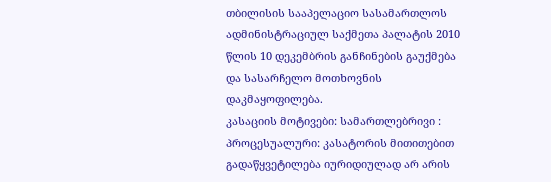თბილისის სააპელაციო სასამართლოს ადმინისტრაციულ საქმეთა პალატის 2010 წლის 10 დეკემბრის განჩინების გაუქმება და სასარჩელო მოთხოვნის დაკმაყოფილება.
კასაციის მოტივები: სამართლებრივი :
პროცესუალური: კასატორის მითითებით გადაწყვეტილება იურიდიულად არ არის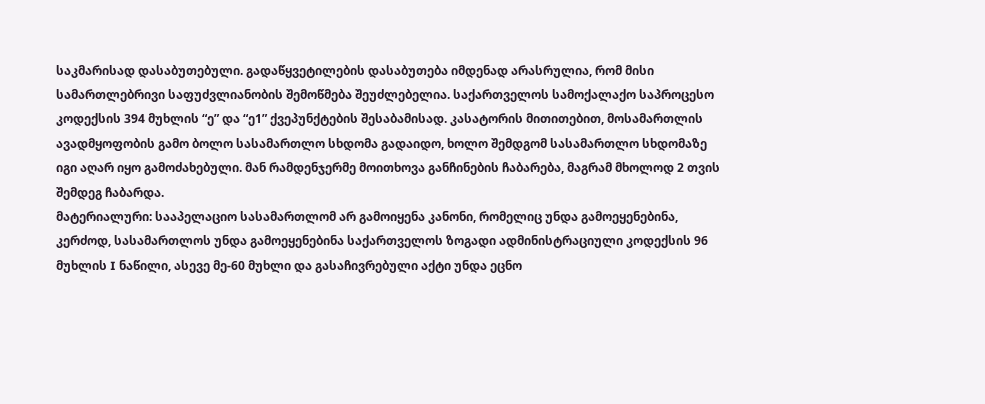საკმარისად დასაბუთებული. გადაწყვეტილების დასაბუთება იმდენად არასრულია, რომ მისი სამართლებრივი საფუძვლიანობის შემოწმება შეუძლებელია. საქართველოს სამოქალაქო საპროცესო კოდექსის 394 მუხლის “ე” და “ე1” ქვეპუნქტების შესაბამისად. კასატორის მითითებით, მოსამართლის ავადმყოფობის გამო ბოლო სასამართლო სხდომა გადაიდო, ხოლო შემდგომ სასამართლო სხდომაზე იგი აღარ იყო გამოძახებული. მან რამდენჯერმე მოითხოვა განჩინების ჩაბარება, მაგრამ მხოლოდ 2 თვის შემდეგ ჩაბარდა.
მატერიალური: სააპელაციო სასამართლომ არ გამოიყენა კანონი, რომელიც უნდა გამოეყენებინა, კერძოდ, სასამართლოს უნდა გამოეყენებინა საქართველოს ზოგადი ადმინისტრაციული კოდექსის 96 მუხლის I ნაწილი, ასევე მე-60 მუხლი და გასაჩივრებული აქტი უნდა ეცნო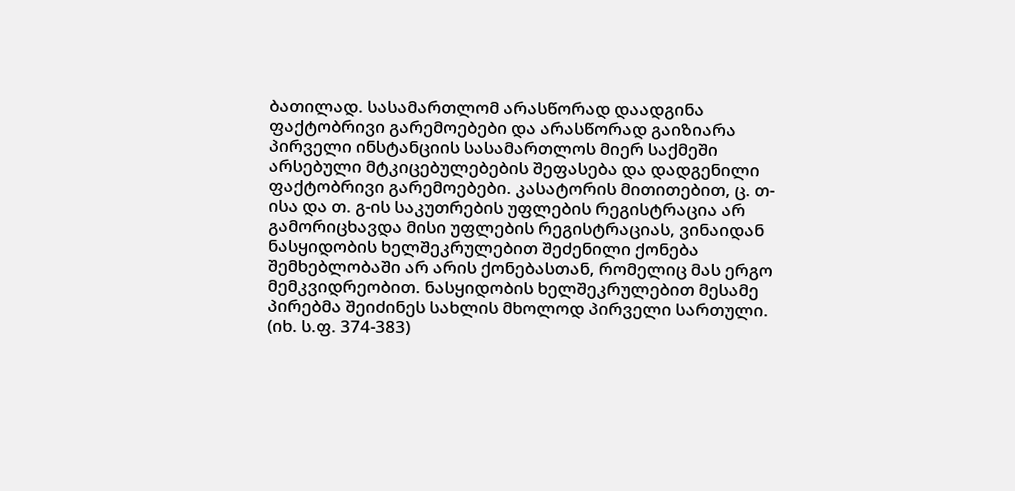ბათილად. სასამართლომ არასწორად დაადგინა ფაქტობრივი გარემოებები და არასწორად გაიზიარა პირველი ინსტანციის სასამართლოს მიერ საქმეში არსებული მტკიცებულებების შეფასება და დადგენილი ფაქტობრივი გარემოებები. კასატორის მითითებით, ც. თ-ისა და თ. გ-ის საკუთრების უფლების რეგისტრაცია არ გამორიცხავდა მისი უფლების რეგისტრაციას, ვინაიდან ნასყიდობის ხელშეკრულებით შეძენილი ქონება შემხებლობაში არ არის ქონებასთან, რომელიც მას ერგო მემკვიდრეობით. ნასყიდობის ხელშეკრულებით მესამე პირებმა შეიძინეს სახლის მხოლოდ პირველი სართული. (იხ. ს.ფ. 374-383)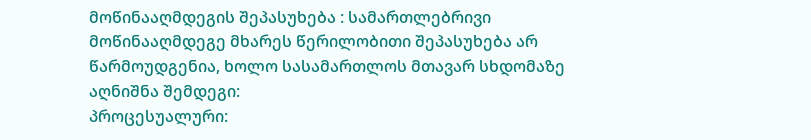მოწინააღმდეგის შეპასუხება : სამართლებრივი
მოწინააღმდეგე მხარეს წერილობითი შეპასუხება არ წარმოუდგენია, ხოლო სასამართლოს მთავარ სხდომაზე აღნიშნა შემდეგი:
პროცესუალური: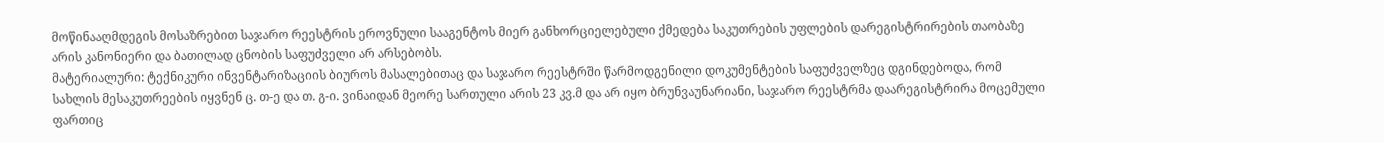მოწინააღმდეგის მოსაზრებით საჯარო რეესტრის ეროვნული სააგენტოს მიერ განხორციელებული ქმედება საკუთრების უფლების დარეგისტრირების თაობაზე არის კანონიერი და ბათილად ცნობის საფუძველი არ არსებობს.
მატერიალური: ტექნიკური ინვენტარიზაციის ბიუროს მასალებითაც და საჯარო რეესტრში წარმოდგენილი დოკუმენტების საფუძველზეც დგინდებოდა, რომ სახლის მესაკუთრეების იყვნენ ც. თ-ე და თ. გ-ი. ვინაიდან მეორე სართული არის 23 კვ.მ და არ იყო ბრუნვაუნარიანი, საჯარო რეესტრმა დაარეგისტრირა მოცემული ფართიც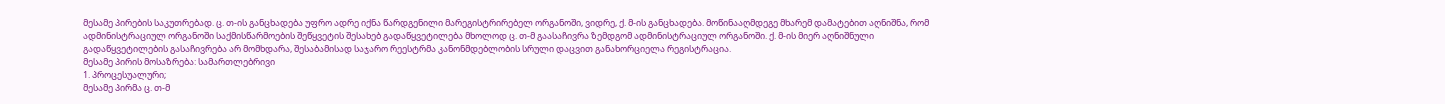მესამე პირების საკუთრებად. ც. თ-ის განცხადება უფრო ადრე იქნა წარდგენილი მარეგისტრირებელ ორგანოში, ვიდრე, ქ. მ-ის განცხადება. მოწინააღმდეგე მხარემ დამატებით აღნიშნა, რომ ადმინისტრაციულ ორგანოში საქმისწარმოების შეწყვეტის შესახებ გადაწყვეტილება მხოლოდ ც. თ-მ გაასაჩივრა ზემდგომ ადმინისტრაციულ ორგანოში. ქ. მ-ის მიერ აღნიშნული გადაწყვეტილების გასაჩივრება არ მომხდარა, შესაბამისად საჯარო რეესტრმა კანონმდებლობის სრული დაცვით განახორციელა რეგისტრაცია.
მესამე პირის მოსაზრება: სამართლებრივი
1. პროცესუალური;
მესამე პირმა ც. თ-მ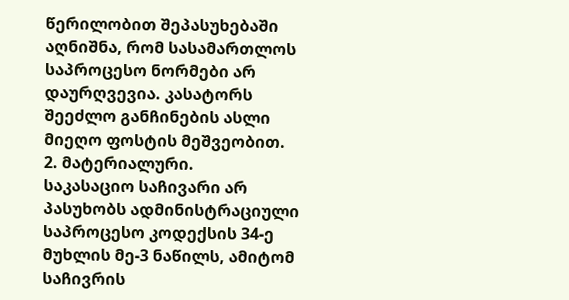წერილობით შეპასუხებაში აღნიშნა, რომ სასამართლოს საპროცესო ნორმები არ დაურღვევია. კასატორს შეეძლო განჩინების ასლი მიეღო ფოსტის მეშვეობით.
2. მატერიალური.
საკასაციო საჩივარი არ პასუხობს ადმინისტრაციული საპროცესო კოდექსის 34-ე მუხლის მე-3 ნაწილს, ამიტომ საჩივრის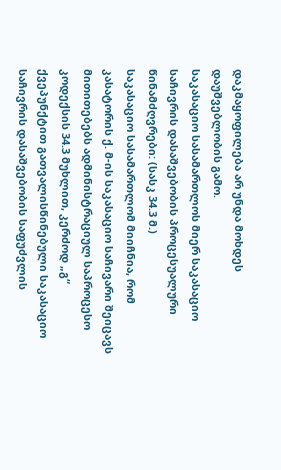დაკმაყოფილება არ უნდა მოხდეს დაუშვებლობის გამო.
საკასაციო სასამართლოს მიერ საკასაციო საჩივრის დასაშვებობის პროცესუალური წინამძღვრები: (სასკ 34.3 მ.)
საკასაციო სასამართლომ მიიჩნია, რომ კასატორის ქ. მ-ის საკასაციო საჩივარი შეიცავს მითითებებს ადმინისტრაციულ საპროცესო კოდექსის 34.3 მუხლით, კერძოდ „გ“ ქვეპუნქტით გათვალისწინებული საკასაციო საჩივრის დასაშვებობის საფუძვლის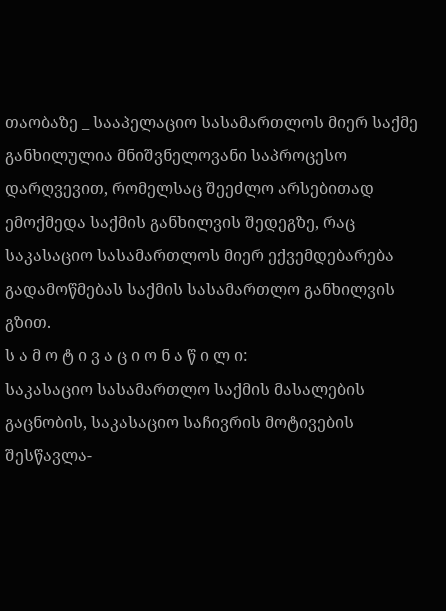თაობაზე _ სააპელაციო სასამართლოს მიერ საქმე განხილულია მნიშვნელოვანი საპროცესო დარღვევით, რომელსაც შეეძლო არსებითად ემოქმედა საქმის განხილვის შედეგზე, რაც საკასაციო სასამართლოს მიერ ექვემდებარება გადამოწმებას საქმის სასამართლო განხილვის გზით.
ს ა მ ო ტ ი ვ ა ც ი ო ნ ა წ ი ლ ი:
საკასაციო სასამართლო საქმის მასალების გაცნობის, საკასაციო საჩივრის მოტივების შესწავლა-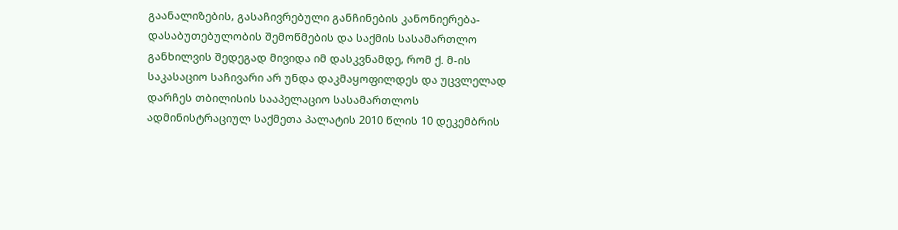გაანალიზების, გასაჩივრებული განჩინების კანონიერება-დასაბუთებულობის შემოწმების და საქმის სასამართლო განხილვის შედეგად მივიდა იმ დასკვნამდე, რომ ქ. მ-ის საკასაციო საჩივარი არ უნდა დაკმაყოფილდეს და უცვლელად დარჩეს თბილისის სააპელაციო სასამართლოს ადმინისტრაციულ საქმეთა პალატის 2010 წლის 10 დეკემბრის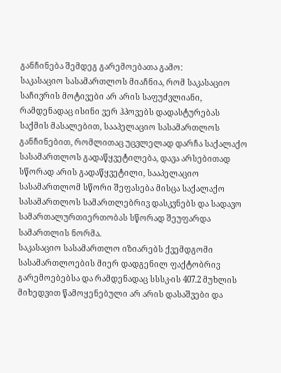განჩინება შემდეგ გარემოებათა გამო:
საკასაციო სასამართლოს მიაჩნია, რომ საკასაციო საჩივრის მოტივები არ არის საფუძვლიანი, რამდენადაც ისინი ვერ ჰპოვებს დადასტურებას საქმის მასალებით, სააპელაციო სასამართლოს განჩინებით, რომლითაც უცვლელად დარჩა საქალაქო სასამართლოს გადაწყვეტილება, დავა არსებითად სწორად არის გადაწყვეტილი, სააპელაციო სასამართლომ სწორი შეფასება მისცა საქალაქო სასამართლოს სამართლებრივ დასკვნებს და სადავო სამართალურთიერთობას სწორად შეუფარდა სამართლის ნორმა.
საკასაციო სასამართლო იზიარებს ქვემდგომი სასამართლოების მიერ დადგენილ ფაქტობრივ გარემოებებსა და რამდენადაც სსსკ-ის 407.2 მუხლის მიხედვით წამოყენებული არ არის დასაშვები და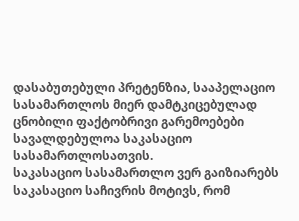დასაბუთებული პრეტენზია, სააპელაციო სასამართლოს მიერ დამტკიცებულად ცნობილი ფაქტობრივი გარემოებები სავალდებულოა საკასაციო სასამართლოსათვის.
საკასაციო სასამართლო ვერ გაიზიარებს საკასაციო საჩივრის მოტივს, რომ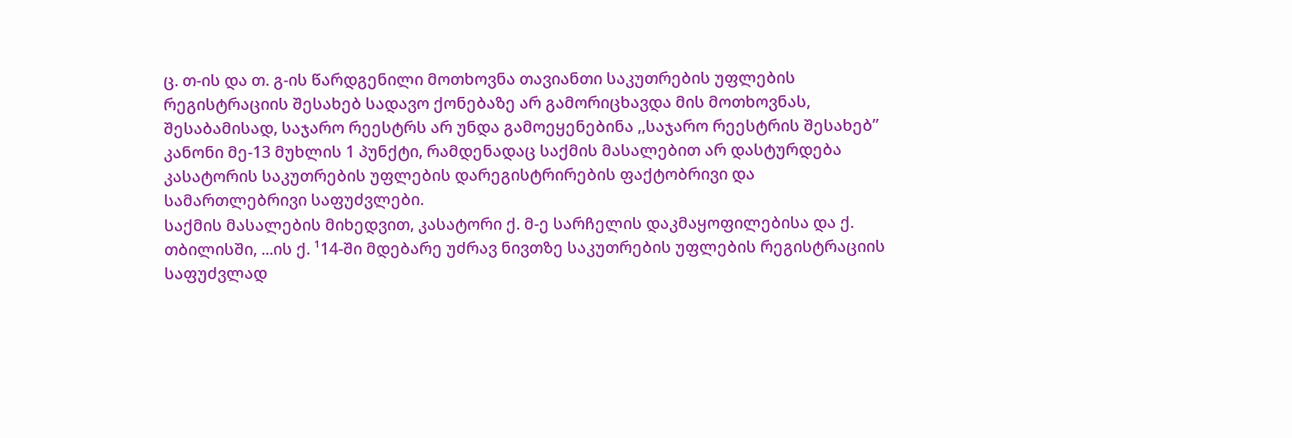ც. თ-ის და თ. გ-ის წარდგენილი მოთხოვნა თავიანთი საკუთრების უფლების რეგისტრაციის შესახებ სადავო ქონებაზე არ გამორიცხავდა მის მოთხოვნას, შესაბამისად, საჯარო რეესტრს არ უნდა გამოეყენებინა ,,საჯარო რეესტრის შესახებ” კანონი მე-13 მუხლის 1 პუნქტი, რამდენადაც საქმის მასალებით არ დასტურდება კასატორის საკუთრების უფლების დარეგისტრირების ფაქტობრივი და სამართლებრივი საფუძვლები.
საქმის მასალების მიხედვით, კასატორი ქ. მ-ე სარჩელის დაკმაყოფილებისა და ქ. თბილისში, ...ის ქ. ¹14-ში მდებარე უძრავ ნივთზე საკუთრების უფლების რეგისტრაციის საფუძვლად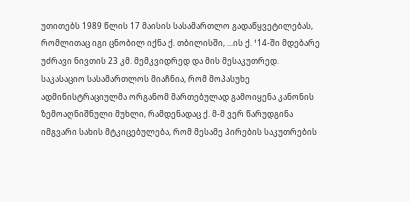უთითებს 1989 წლის 17 მაისის სასამართლო გადაწყვეტილებას, რომლითაც იგი ცნობილ იქნა ქ. თბილისში, ...ის ქ. ¹14-ში მდებარე უძრავი ნივთის 23 კმ. მემკვიდრედ და მის მესაკუთრედ.
საკასაციო სასამართლოს მიაჩნია, რომ მოპასუხე ადმინისტრაციულმა ორგანომ მართებულად გამოიყენა კანონის ზემოაღნიშნული მუხლი, რამდენადაც ქ. მ-მ ვერ წარუდგინა იმგვარი სახის მტკიცებულება, რომ მესამე პირების საკუთრების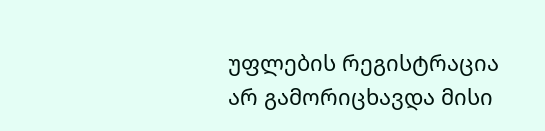უფლების რეგისტრაცია არ გამორიცხავდა მისი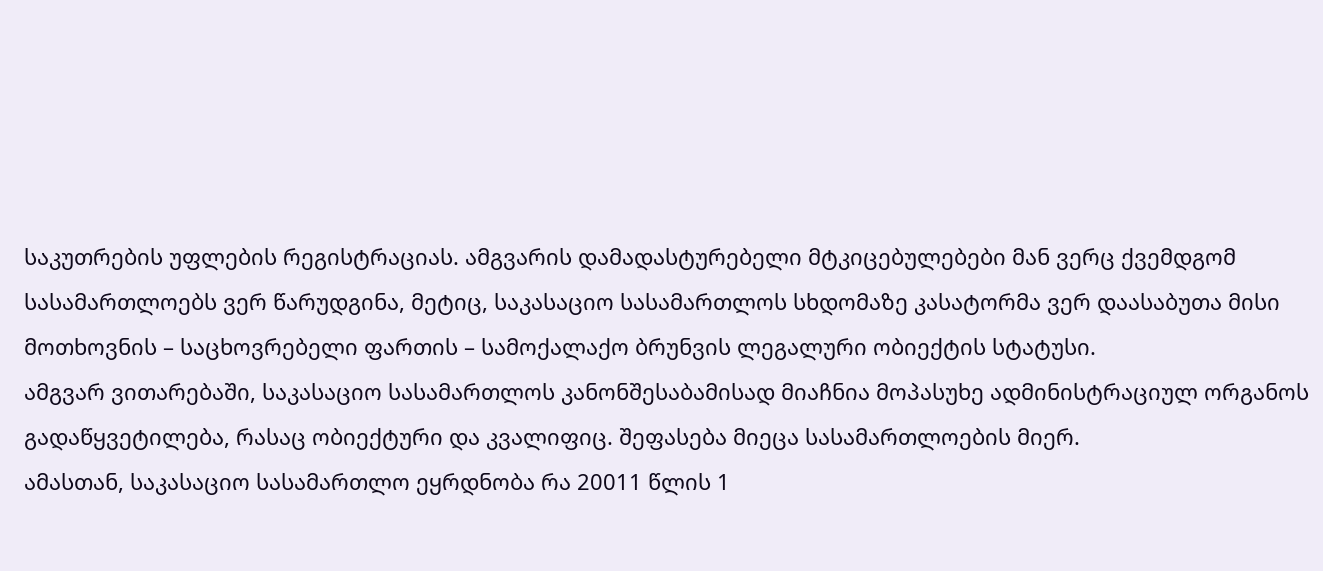საკუთრების უფლების რეგისტრაციას. ამგვარის დამადასტურებელი მტკიცებულებები მან ვერც ქვემდგომ სასამართლოებს ვერ წარუდგინა, მეტიც, საკასაციო სასამართლოს სხდომაზე კასატორმა ვერ დაასაბუთა მისი მოთხოვნის – საცხოვრებელი ფართის – სამოქალაქო ბრუნვის ლეგალური ობიექტის სტატუსი.
ამგვარ ვითარებაში, საკასაციო სასამართლოს კანონშესაბამისად მიაჩნია მოპასუხე ადმინისტრაციულ ორგანოს გადაწყვეტილება, რასაც ობიექტური და კვალიფიც. შეფასება მიეცა სასამართლოების მიერ.
ამასთან, საკასაციო სასამართლო ეყრდნობა რა 20011 წლის 1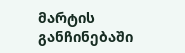მარტის განჩინებაში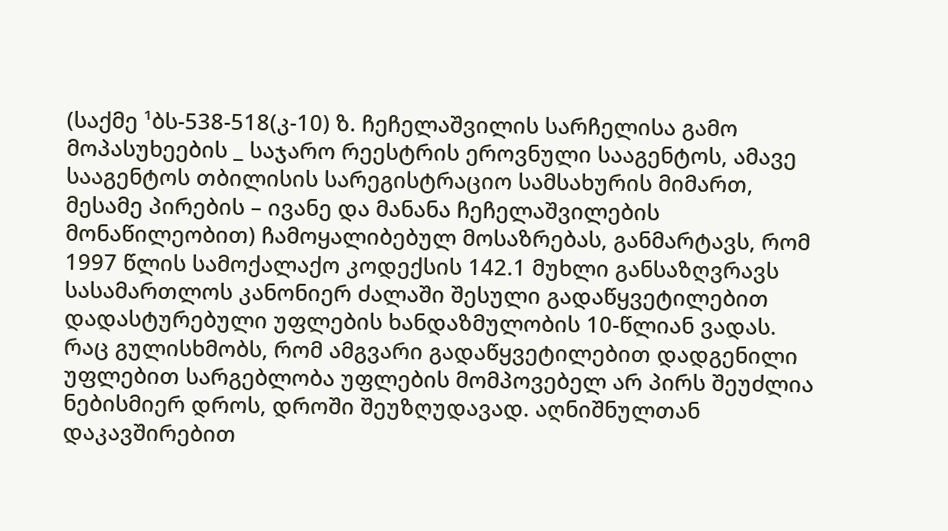(საქმე ¹ბს-538-518(კ-10) ზ. ჩეჩელაშვილის სარჩელისა გამო მოპასუხეების _ საჯარო რეესტრის ეროვნული სააგენტოს, ამავე სააგენტოს თბილისის სარეგისტრაციო სამსახურის მიმართ, მესამე პირების – ივანე და მანანა ჩეჩელაშვილების მონაწილეობით) ჩამოყალიბებულ მოსაზრებას, განმარტავს, რომ 1997 წლის სამოქალაქო კოდექსის 142.1 მუხლი განსაზღვრავს სასამართლოს კანონიერ ძალაში შესული გადაწყვეტილებით დადასტურებული უფლების ხანდაზმულობის 10-წლიან ვადას. რაც გულისხმობს, რომ ამგვარი გადაწყვეტილებით დადგენილი უფლებით სარგებლობა უფლების მომპოვებელ არ პირს შეუძლია ნებისმიერ დროს, დროში შეუზღუდავად. აღნიშნულთან დაკავშირებით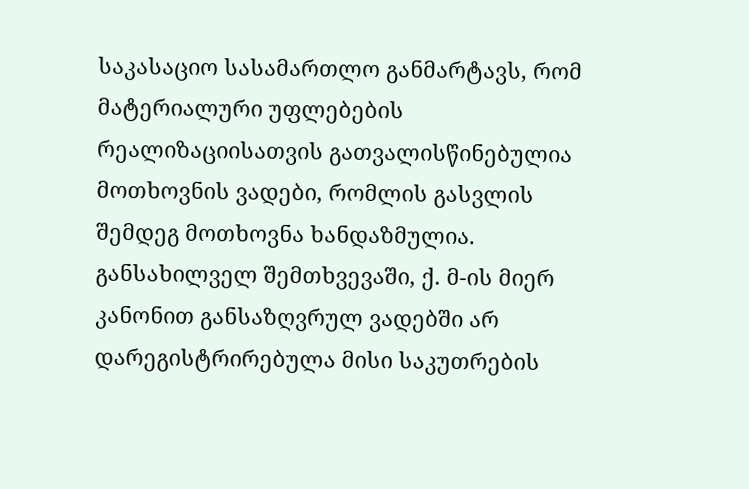საკასაციო სასამართლო განმარტავს, რომ მატერიალური უფლებების რეალიზაციისათვის გათვალისწინებულია მოთხოვნის ვადები, რომლის გასვლის შემდეგ მოთხოვნა ხანდაზმულია.
განსახილველ შემთხვევაში, ქ. მ-ის მიერ კანონით განსაზღვრულ ვადებში არ დარეგისტრირებულა მისი საკუთრების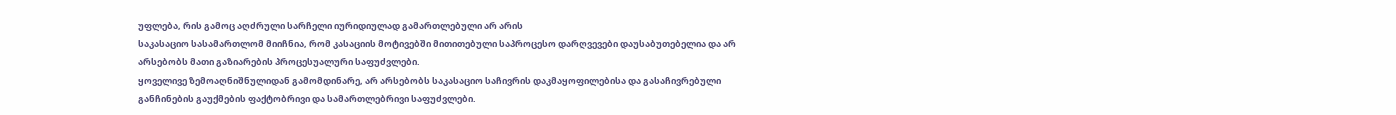უფლება, რის გამოც აღძრული სარჩელი იურიდიულად გამართლებული არ არის
საკასაციო სასამართლომ მიიჩნია, რომ კასაციის მოტივებში მითითებული საპროცესო დარღვევები დაუსაბუთებელია და არ არსებობს მათი გაზიარების პროცესუალური საფუძვლები.
ყოველივე ზემოაღნიშნულიდან გამომდინარე, არ არსებობს საკასაციო საჩივრის დაკმაყოფილებისა და გასაჩივრებული განჩინების გაუქმების ფაქტობრივი და სამართლებრივი საფუძვლები.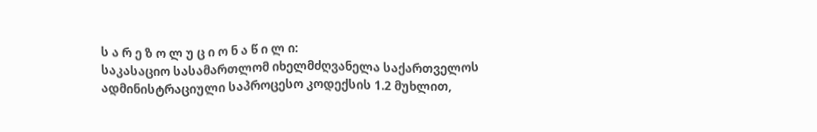ს ა რ ე ზ ო ლ უ ც ი ო ნ ა წ ი ლ ი:
საკასაციო სასამართლომ იხელმძღვანელა საქართველოს ადმინისტრაციული საპროცესო კოდექსის 1.2 მუხლით,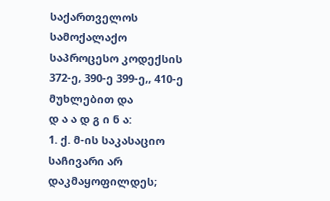საქართველოს სამოქალაქო საპროცესო კოდექსის 372-ე, 390-ე 399-ე,, 410-ე მუხლებით და
დ ა ა დ გ ი ნ ა:
1. ქ. მ-ის საკასაციო საჩივარი არ დაკმაყოფილდეს;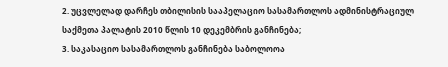2. უცვლელად დარჩეს თბილისის სააპელაციო სასამართლოს ადმინისტრაციულ საქმეთა პალატის 2010 წლის 10 დეკემბრის განჩინება;
3. საკასაციო სასამართლოს განჩინება საბოლოოა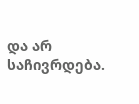და არ საჩივრდება.